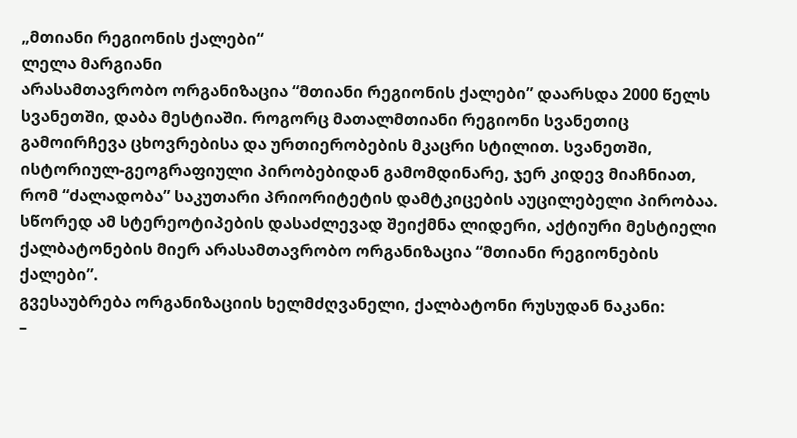„მთიანი რეგიონის ქალები“
ლელა მარგიანი
არასამთავრობო ორგანიზაცია “მთიანი რეგიონის ქალები” დაარსდა 2000 წელს სვანეთში, დაბა მესტიაში. როგორც მათალმთიანი რეგიონი სვანეთიც გამოირჩევა ცხოვრებისა და ურთიერობების მკაცრი სტილით. სვანეთში, ისტორიულ-გეოგრაფიული პირობებიდან გამომდინარე, ჯერ კიდევ მიაჩნიათ, რომ “ძალადობა” საკუთარი პრიორიტეტის დამტკიცების აუცილებელი პირობაა. სწორედ ამ სტერეოტიპების დასაძლევად შეიქმნა ლიდერი, აქტიური მესტიელი ქალბატონების მიერ არასამთავრობო ორგანიზაცია “მთიანი რეგიონების ქალები”.
გვესაუბრება ორგანიზაციის ხელმძღვანელი, ქალბატონი რუსუდან ნაკანი:
–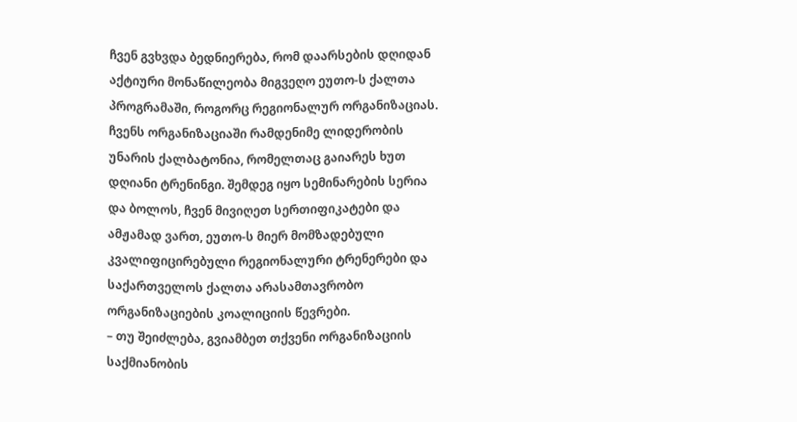ჩვენ გვხვდა ბედნიერება, რომ დაარსების დღიდან აქტიური მონაწილეობა მიგვეღო ეუთო-ს ქალთა პროგრამაში, როგორც რეგიონალურ ორგანიზაციას. ჩვენს ორგანიზაციაში რამდენიმე ლიდერობის უნარის ქალბატონია, რომელთაც გაიარეს ხუთ დღიანი ტრენინგი. შემდეგ იყო სემინარების სერია და ბოლოს, ჩვენ მივიღეთ სერთიფიკატები და ამჟამად ვართ, ეუთო-ს მიერ მომზადებული კვალიფიცირებული რეგიონალური ტრენერები და საქართველოს ქალთა არასამთავრობო ორგანიზაციების კოალიციის წევრები.
– თუ შეიძლება, გვიამბეთ თქვენი ორგანიზაციის საქმიანობის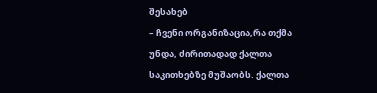შესახებ
– ჩვენი ორგანიზაცია,რა თქმა უნდა, ძირითადად ქალთა საკითხებზე მუშაობს. ქალთა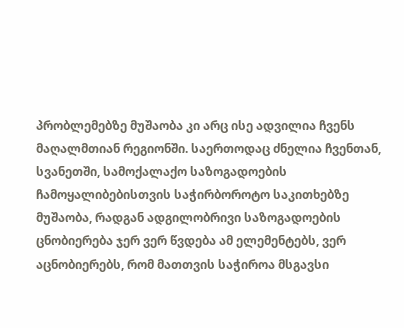პრობლემებზე მუშაობა კი არც ისე ადვილია ჩვენს მაღალმთიან რეგიონში. საერთოდაც ძნელია ჩვენთან, სვანეთში, სამოქალაქო საზოგადოების ჩამოყალიბებისთვის საჭირბოროტო საკითხებზე მუშაობა, რადგან ადგილობრივი საზოგადოების ცნობიერება ჯერ ვერ წვდება ამ ელემენტებს, ვერ აცნობიერებს, რომ მათთვის საჭიროა მსგავსი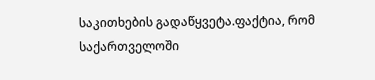საკითხების გადაწყვეტა.ფაქტია, რომ საქართველოში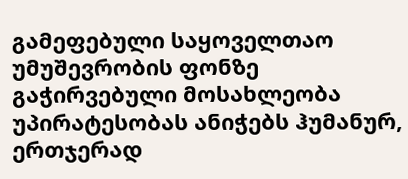გამეფებული საყოველთაო უმუშევრობის ფონზე გაჭირვებული მოსახლეობა უპირატესობას ანიჭებს ჰუმანურ, ერთჯერად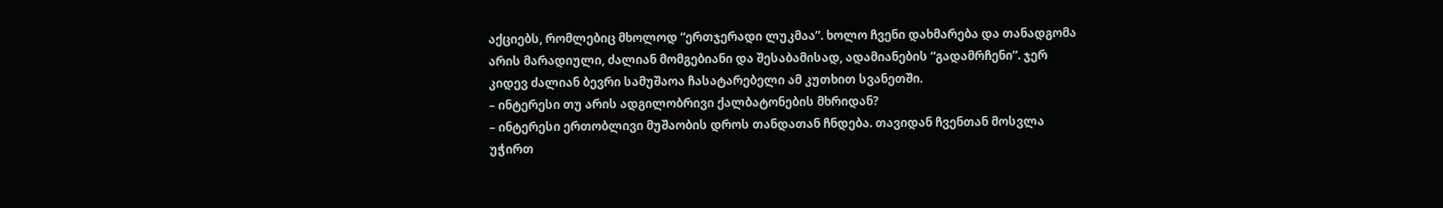აქციებს, რომლებიც მხოლოდ “ერთჯერადი ლუკმაა”. ხოლო ჩვენი დახმარება და თანადგომა არის მარადიული, ძალიან მომგებიანი და შესაბამისად, ადამიანების “გადამრჩენი”. ჯერ კიდევ ძალიან ბევრი სამუშაოა ჩასატარებელი ამ კუთხით სვანეთში.
– ინტერესი თუ არის ადგილობრივი ქალბატონების მხრიდან?
– ინტერესი ერთობლივი მუშაობის დროს თანდათან ჩნდება. თავიდან ჩვენთან მოსვლა უჭირთ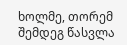ხოლმე, თორემ შემდეგ წასვლა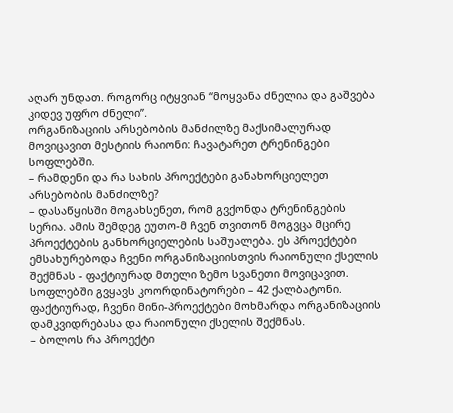აღარ უნდათ. როგორც იტყვიან “მოყვანა ძნელია და გაშვება კიდევ უფრო ძნელი”.
ორგანიზაციის არსებობის მანძილზე მაქსიმალურად მოვიცავით მესტიის რაიონი: ჩავატარეთ ტრენინგები სოფლებში.
– რამდენი და რა სახის პროექტები განახორციელეთ არსებობის მანძილზე?
– დასაწყისში მოგახსენეთ, რომ გვქონდა ტრენინგების სერია. ამის შემდეგ ეუთო-მ ჩვენ თვითონ მოგვცა მცირე პროექტების განხორციელების საშუალება. ეს პროექტები ემსახურებოდა ჩვენი ორგანიზაციისთვის რაიონული ქსელის შექმნას - ფაქტიურად მთელი ზემო სვანეთი მოვიცავით. სოფლებში გვყავს კოორდინატორები – 42 ქალბატონი. ფაქტიურად, ჩვენი მინი-პროექტები მოხმარდა ორგანიზაციის დამკვიდრებასა და რაიონული ქსელის შექმნას.
– ბოლოს რა პროექტი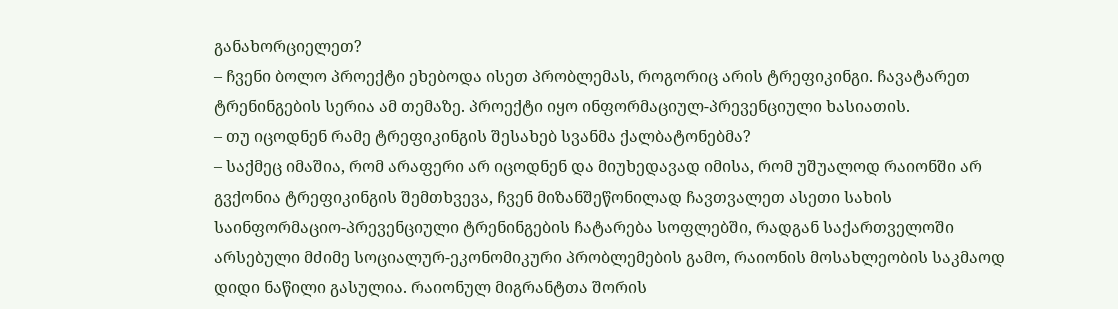განახორციელეთ?
– ჩვენი ბოლო პროექტი ეხებოდა ისეთ პრობლემას, როგორიც არის ტრეფიკინგი. ჩავატარეთ ტრენინგების სერია ამ თემაზე. პროექტი იყო ინფორმაციულ-პრევენციული ხასიათის.
– თუ იცოდნენ რამე ტრეფიკინგის შესახებ სვანმა ქალბატონებმა?
– საქმეც იმაშია, რომ არაფერი არ იცოდნენ და მიუხედავად იმისა, რომ უშუალოდ რაიონში არ გვქონია ტრეფიკინგის შემთხვევა, ჩვენ მიზანშეწონილად ჩავთვალეთ ასეთი სახის საინფორმაციო-პრევენციული ტრენინგების ჩატარება სოფლებში, რადგან საქართველოში არსებული მძიმე სოციალურ-ეკონომიკური პრობლემების გამო, რაიონის მოსახლეობის საკმაოდ დიდი ნაწილი გასულია. რაიონულ მიგრანტთა შორის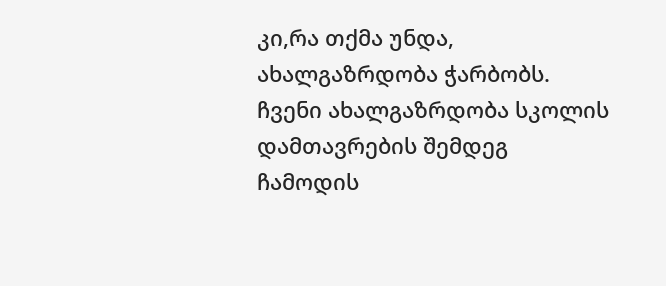კი,რა თქმა უნდა, ახალგაზრდობა ჭარბობს. ჩვენი ახალგაზრდობა სკოლის დამთავრების შემდეგ ჩამოდის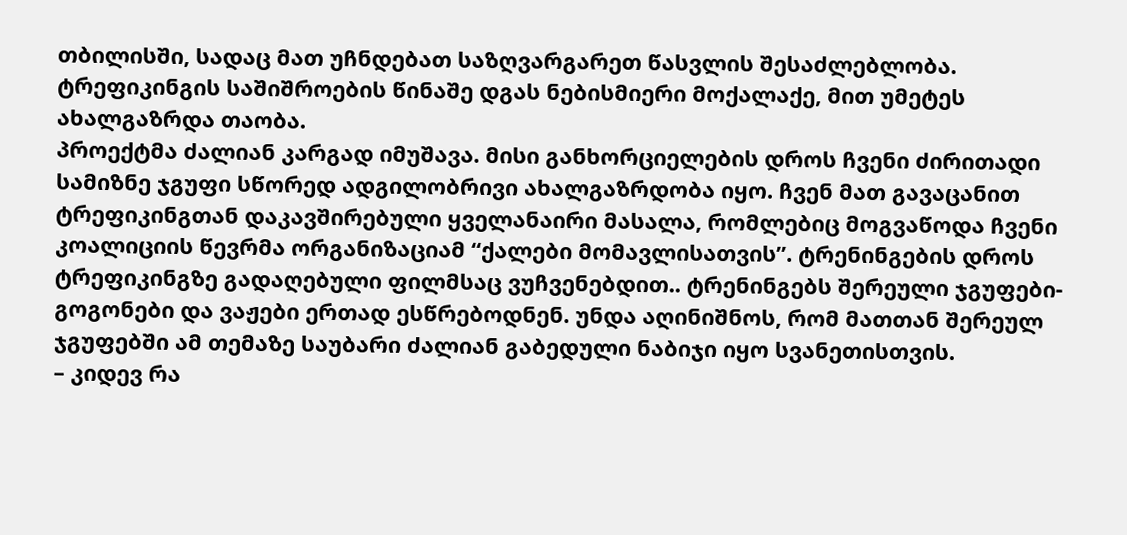თბილისში, სადაც მათ უჩნდებათ საზღვარგარეთ წასვლის შესაძლებლობა. ტრეფიკინგის საშიშროების წინაშე დგას ნებისმიერი მოქალაქე, მით უმეტეს ახალგაზრდა თაობა.
პროექტმა ძალიან კარგად იმუშავა. მისი განხორციელების დროს ჩვენი ძირითადი სამიზნე ჯგუფი სწორედ ადგილობრივი ახალგაზრდობა იყო. ჩვენ მათ გავაცანით ტრეფიკინგთან დაკავშირებული ყველანაირი მასალა, რომლებიც მოგვაწოდა ჩვენი კოალიციის წევრმა ორგანიზაციამ “ქალები მომავლისათვის”. ტრენინგების დროს ტრეფიკინგზე გადაღებული ფილმსაც ვუჩვენებდით.. ტრენინგებს შერეული ჯგუფები-გოგონები და ვაჟები ერთად ესწრებოდნენ. უნდა აღინიშნოს, რომ მათთან შერეულ ჯგუფებში ამ თემაზე საუბარი ძალიან გაბედული ნაბიჯი იყო სვანეთისთვის.
– კიდევ რა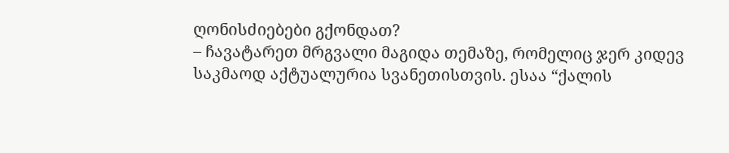ღონისძიებები გქონდათ?
– ჩავატარეთ მრგვალი მაგიდა თემაზე, რომელიც ჯერ კიდევ საკმაოდ აქტუალურია სვანეთისთვის. ესაა “ქალის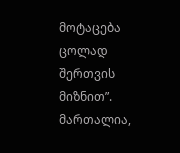მოტაცება ცოლად შერთვის მიზნით”. მართალია,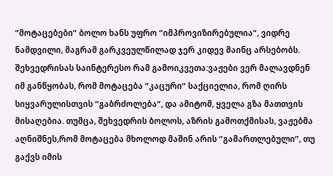“მოტაცებები” ბოლო ხანს უფრო “იმპროვიზირებულია”, ვიდრე ნამდვილი, მაგრამ გარკვეულწილად ჯერ კიდევ მაინც არსებობს.
შეხვედრისას საინტერესო რამ გამოიკვეთა:ვაჟები ვერ მალავდნენ იმ განწყობას, რომ მოტაცება “კაცური” საქციელია, რომ ღირს სიყვარულისთვის “გაბრძოლება”, და ამიტომ, ყველა გზა მათთვის მისაღებია. თუმცა, შეხვედრის ბოლოს, აზრის გამოთქმისას, ვაჟებმა აღნიშნეს,რომ მოტაცება მხოლოდ მაშინ არის “გამართლებული”, თუ გაქვს იმის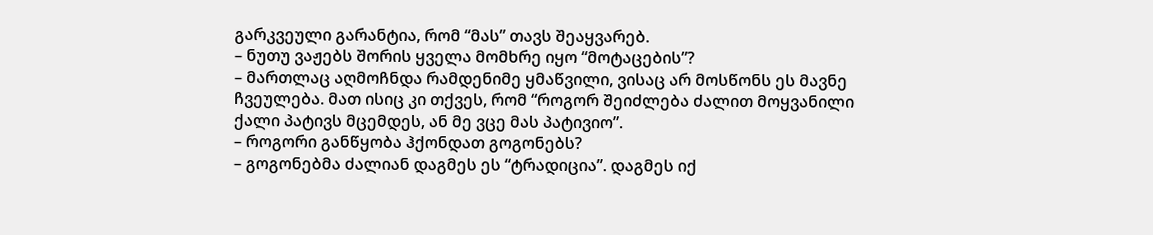გარკვეული გარანტია, რომ “მას” თავს შეაყვარებ.
– ნუთუ ვაჟებს შორის ყველა მომხრე იყო “მოტაცების”?
– მართლაც აღმოჩნდა რამდენიმე ყმაწვილი, ვისაც არ მოსწონს ეს მავნე ჩვეულება. მათ ისიც კი თქვეს, რომ “როგორ შეიძლება ძალით მოყვანილი ქალი პატივს მცემდეს, ან მე ვცე მას პატივიო”.
– როგორი განწყობა ჰქონდათ გოგონებს?
– გოგონებმა ძალიან დაგმეს ეს “ტრადიცია”. დაგმეს იქ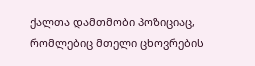ქალთა დამთმობი პოზიციაც, რომლებიც მთელი ცხოვრების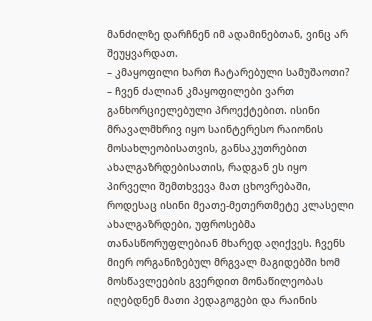მანძილზე დარჩნენ იმ ადამინებთან, ვინც არ შეუყვარდათ.
– კმაყოფილი ხართ ჩატარებული სამუშაოთი?
– ჩვენ ძალიან კმაყოფილები ვართ განხორციელებული პროექტებით. ისინი მრავალმხრივ იყო საინტერესო რაიონის მოსახლეობისათვის, განსაკუთრებით ახალგაზრდებისათის, რადგან ეს იყო პირველი შემთხვევა მათ ცხოვრებაში, როდესაც ისინი მეათე-მეთერთმეტე კლასელი ახალგაზრდები, უფროსებმა თანასწორუფლებიან მხარედ აღიქვეს. ჩვენს მიერ ორგანიზებულ მრგვალ მაგიდებში ხომ მოსწავლეების გვერდით მონაწილეობას იღებდნენ მათი პედაგოგები და რაინის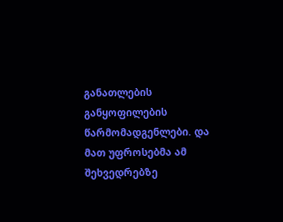განათლების განყოფილების წარმომადგენლები. და მათ უფროსებმა ამ შეხვედრებზე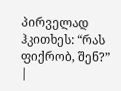პირველად ჰკითხეს: “რას ფიქრობ, შენ?”
|